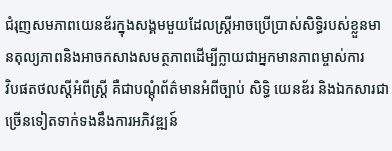ជំរុញសមភាពយេនឌ័រក្នុងសង្គមមួយដែលស្ត្រីអាចប្រើប្រាស់សិទ្ធិរបស់ខ្លួនមានតុល្យភាពនិងអាចកសាងសមត្ថភាពដើម្បីក្លាយជាអ្នកមានភាពម្ចាស់ការ
វិបផតថលស្តីអំពីស្ត្រី គឺជាបណ្តុំព័ត៌មានអំពីច្បាប់ សិទ្ធិ យេនឌ័រ និងឯកសារជាច្រើនទៀតទាក់ទងនឹងការអភិវឌ្ឍន៍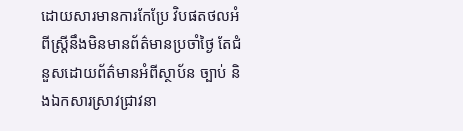ដោយសារមានការកែប្រែ វិបផតថលអំពីស្ត្រីនឹងមិនមានព័ត៌មានប្រចាំថ្ងៃ តែជំនួសដោយព័ត៌មានអំពីស្ថាប័ន ច្បាប់ និងឯកសារស្រាវជ្រាវនា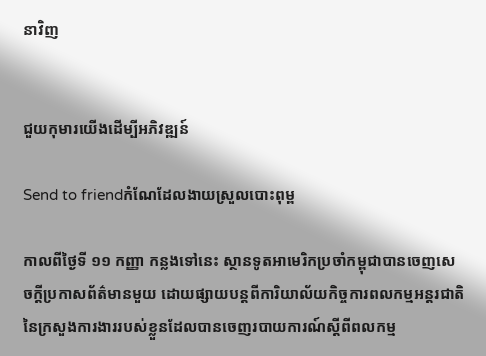នាវិញ


ជួយកុមារយើងដើម្បីអភិវឌ្ឍន៍

Send to friendកំណែដែលងាយស្រួលបោះពុម្ព

កាលពីថ្ងៃទី ១១ កញ្ញា កន្លងទៅនេះ ស្ថានទូតអាមេរិកប្រចាំកម្ពុជាបានចេញសេចក្ដីប្រកាសព័ត៌មានមួយ ដោយផ្សាយបន្តពីការិយាល័យកិច្ចការពលកម្មអន្តរជាតិនៃក្រសួងការងាររបស់ខ្លួនដែលបានចេញរបាយការណ៍ស្ដីពីពលកម្ម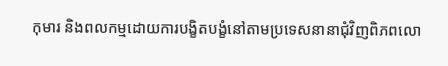កុមារ និងពលកម្មដោយការបង្ខិតបង្ខំនៅតាមប្រទេសនានាជុំវិញពិភពលោ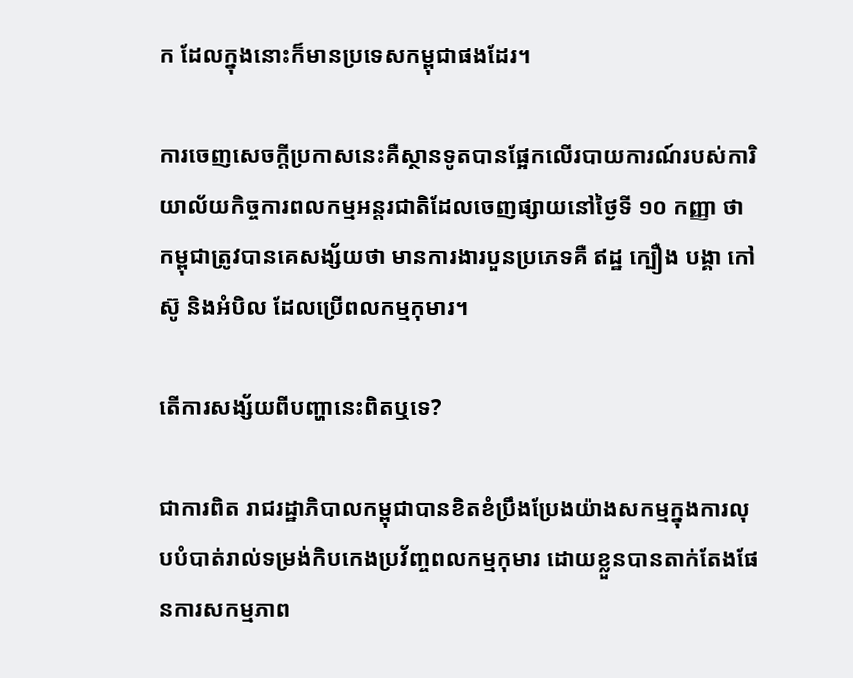ក ដែលក្នុងនោះក៏មានប្រទេសកម្ពុជាផងដែរ។

ការចេញសេចក្ដីប្រកាសនេះគឺស្ថានទូតបានផ្អែកលើរបាយការណ៍របស់ការិយាល័យកិច្ចការពលកម្មអន្តរជាតិដែលចេញផ្សាយនៅថ្ងៃទី ១០ កញ្ញា ថា កម្ពុជាត្រូវបានគេសង្ស័យថា មានការងារបួនប្រភេទគឺ ឥដ្ឋ ក្បឿង បង្គា កៅស៊ូ និងអំបិល ដែលប្រើពលកម្មកុមារ។

តើការសង្ស័យពីបញ្ហានេះពិតឬទេ?

ជាការពិត រាជរដ្ឋាភិបាលកម្ពុជាបានខិតខំប្រឹងប្រែងយ៉ាងសកម្មក្នុងការលុបបំបាត់រាល់ទម្រង់កិបកេងប្រវ័ញ្ចពលកម្មកុមារ ដោយខ្លួនបានតាក់តែងផែនការសកម្មភាព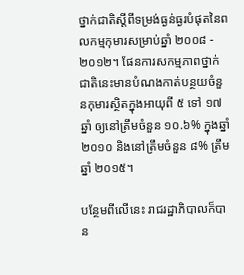ថ្នាក់ជាតិស្ដីពីទម្រង់ធ្ងន់ធ្ងរបំផុតនៃពលកម្មកុមារសម្រាប់ឆ្នាំ ២០០៨ - ២០១២។ ផែនការសកម្មភាពថ្នាក់ជាតិនេះមានបំណងកាត់បន្ថយចំនួនកុមារស្ថិតក្នុងអាយុពី ៥ ទៅ ១៧ ឆ្នាំ ឲ្យនៅត្រឹមចំនួន ១០.៦% ក្នុងឆ្នាំ ២០១០ និងនៅត្រឹមចំនួន ៨% ត្រឹមឆ្នាំ ២០១៥។

បន្ថែមពីលើនេះ រាជរដ្ឋាភិបាលក៏បាន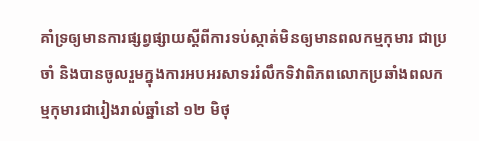គាំទ្រឲ្យមានការផ្សព្វផ្សាយស្ដីពីការទប់ស្កាត់មិនឲ្យមានពលកម្មកុមារ ជាប្រចាំ និងបានចូលរួមក្នុងការអបអរសាទររំលឹកទិវាពិភពលោកប្រឆាំងពលកម្មកុមារជារៀងរាល់ឆ្នាំនៅ ១២ មិថុ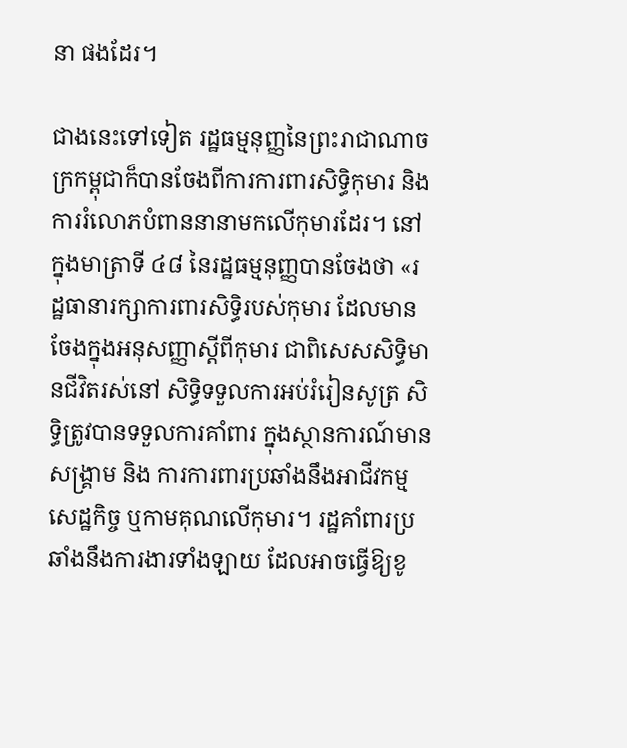នា ផងដែរ។

ជាងនេះទៅទៀត រដ្ឋធម្មនុញ្ញនៃព្រះរាជាណាចក្រកម្ពុជាក៏បានចែងពីការការពារសិទ្ធិកុមារ និងការរំលោភបំពាននានាមកលើកុមារដែរ។ នៅក្នុងមាត្រាទី ៤៨ នៃរដ្ឋធម្មនុញ្ញបានចែងថា «រដ្ឋធានារក្សាការពារសិទ្ធិរបស់កុមារ ដែលមានចែងក្នុងអនុសញ្ញាស្ដីពីកុមារ ជាពិសេសសិទ្ធិមានជីវិតរស់នៅ សិទ្ធិទទួលការអប់រំរៀនសូត្រ សិទ្ធិត្រូវបានទទួលការគាំពារ ក្នុងស្ថានការណ៍មានសង្គ្រាម និង ការការពារប្រឆាំងនឹងអាជីវកម្ម សេដ្ឋកិច្ច ឬកាមគុណលើកុមារ។ រដ្ឋគាំពារប្រឆាំងនឹងការងារទាំងឡាយ ដែលអាចធ្វើឱ្យខូ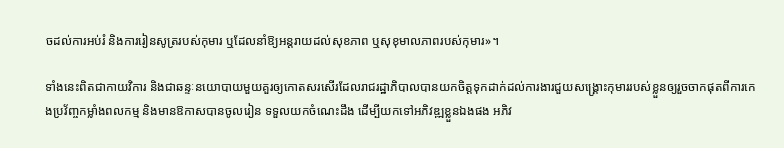ចដល់ការអប់រំ និងការរៀនសូត្ររបស់កុមារ ឬដែលនាំឱ្យអន្តរាយដល់សុខភាព ឬសុខុមាលភាពរបស់កុមារ»។

ទាំងនេះពិតជាកាយវិការ និងជាឆន្ទៈនយោបាយមួយគួរឲ្យកោតសរសើរដែលរាជរដ្ឋាភិបាលបានយកចិត្តទុកដាក់ដល់ការងារជួយសង្គ្រោះកុមាររបស់ខ្លួនឲ្យរួចចាកផុតពីការកេងប្រវ័ញ្ចកម្លាំងពលកម្ម និងមានឱកាសបានចូលរៀន ទទួលយកចំណេះដឹង ដើម្បីយកទៅអភិវឌ្ឍខ្លួនឯងផង អភិវ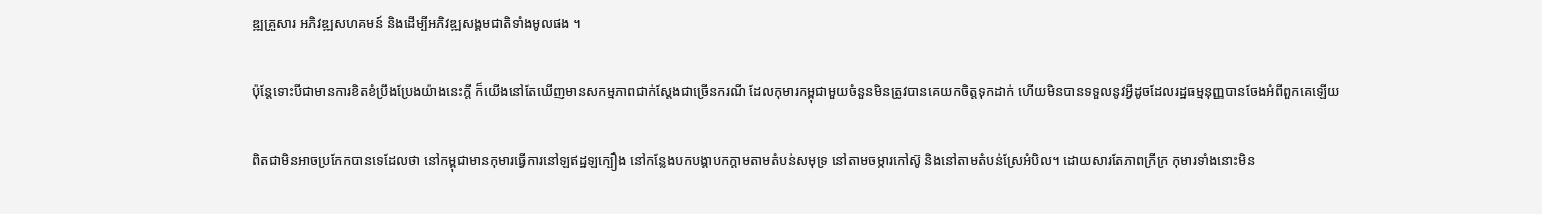ឌ្ឍគ្រួសារ អភិវឌ្ឍសហគមន៍ និងដើម្បីអភិវឌ្ឍសង្គមជាតិទាំងមូលផង ។

ប៉ុន្តែទោះបីជាមានការខិតខំប្រឹងប្រែងយ៉ាងនេះក្ដី ក៏យើងនៅតែឃើញមានសកម្មភាពជាក់ស្ដែងជាច្រើនករណី ដែលកុមារកម្ពុជាមួយចំនួនមិនត្រូវបានគេយកចិត្តទុកដាក់ ហើយមិនបានទទួលនូវអ្វីដូចដែលរដ្ឋធម្មនុញ្ញបានចែងអំពីពួកគេឡើយ

ពិតជាមិនអាចប្រកែកបានទេដែលថា នៅកម្ពុជាមានកុមារធ្វើការនៅឡឥដ្ឋឡក្បឿង នៅកន្លែងបកបង្គាបកក្ដាមតាមតំបន់សមុទ្រ នៅតាមចម្ការកៅស៊ូ និងនៅតាមតំបន់ស្រែអំបិល។ ដោយសារតែភាពក្រីក្រ កុមារទាំងនោះមិន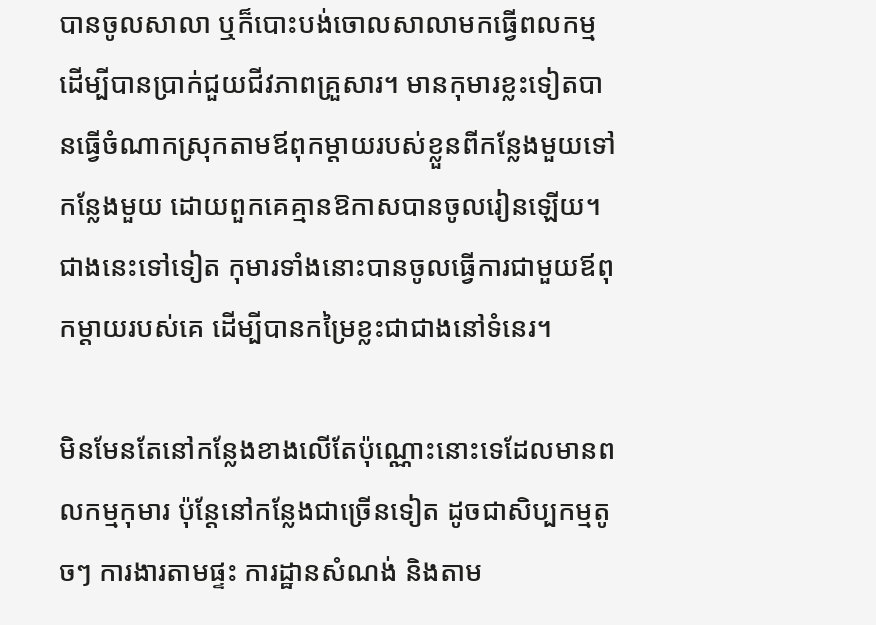បានចូលសាលា ឬក៏បោះបង់ចោលសាលាមកធ្វើពលកម្ម ដើម្បីបានប្រាក់ជួយជីវភាពគ្រួសារ។ មានកុមារខ្លះទៀតបានធ្វើចំណាកស្រុកតាមឪពុកម្ដាយរបស់ខ្លួនពីកន្លែងមួយទៅកន្លែងមួយ ដោយពួកគេគ្មានឱកាសបានចូលរៀនឡើយ។ ជាងនេះទៅទៀត កុមារទាំងនោះបានចូលធ្វើការជាមួយឪពុកម្ដាយរបស់គេ ដើម្បីបានកម្រៃខ្លះជាជាងនៅទំនេរ។

មិនមែនតែនៅកន្លែងខាងលើតែប៉ុណ្ណោះនោះទេដែលមានពលកម្មកុមារ ប៉ុន្តែនៅកន្លែងជាច្រើនទៀត ដូចជាសិប្បកម្មតូចៗ ការងារតាមផ្ទះ ការដ្ឋានសំណង់ និងតាម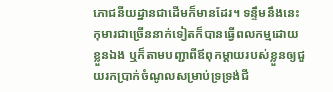ភោជនីយដ្ឋានជាដើមក៏មានដែរ។ ទន្ទឹមនឹងនេះ កុមារជាច្រើននាក់ទៀតក៏បានធ្វើពលកម្មដោយខ្លួនឯង ឬក៏តាមបញ្ជាពីឪពុកម្ដាយរបស់ខ្លួនឲ្យជួយរកប្រាក់ចំណូលសម្រាប់ទ្រទ្រង់ជី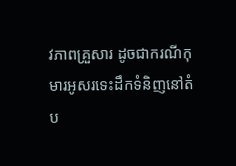វភាពគ្រួសារ ដូចជាករណីកុមារអូសរទេះដឹកទំនិញនៅតំប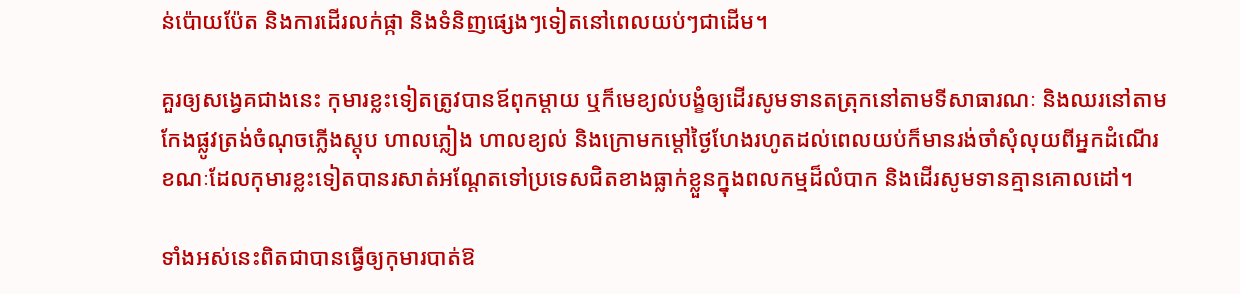ន់ប៉ោយប៉ែត និងការដើរលក់ផ្កា និងទំនិញផ្សេងៗទៀតនៅពេលយប់ៗជាដើម។

គួរឲ្យសង្វេគជាងនេះ កុមារខ្លះទៀតត្រូវបានឪពុកម្ដាយ ឬក៏មេខ្យល់បង្ខំឲ្យដើរសូមទានតត្រុកនៅតាមទីសាធារណៈ និងឈរនៅតាមកែងផ្លូវត្រង់ចំណុចភ្លើងស្តុប ហាលភ្លៀង ហាលខ្យល់ និងក្រោមកម្ដៅថ្ងៃហែងរហូតដល់ពេលយប់ក៏មានរង់ចាំសុំលុយពីអ្នកដំណើរ ខណៈដែលកុមារខ្លះទៀតបានរសាត់អណ្ដែតទៅប្រទេសជិតខាងធ្លាក់ខ្លួនក្នុងពលកម្មដ៏លំបាក និងដើរសូមទានគ្មានគោលដៅ។

ទាំងអស់នេះពិតជាបានធ្វើឲ្យកុមារបាត់ឱ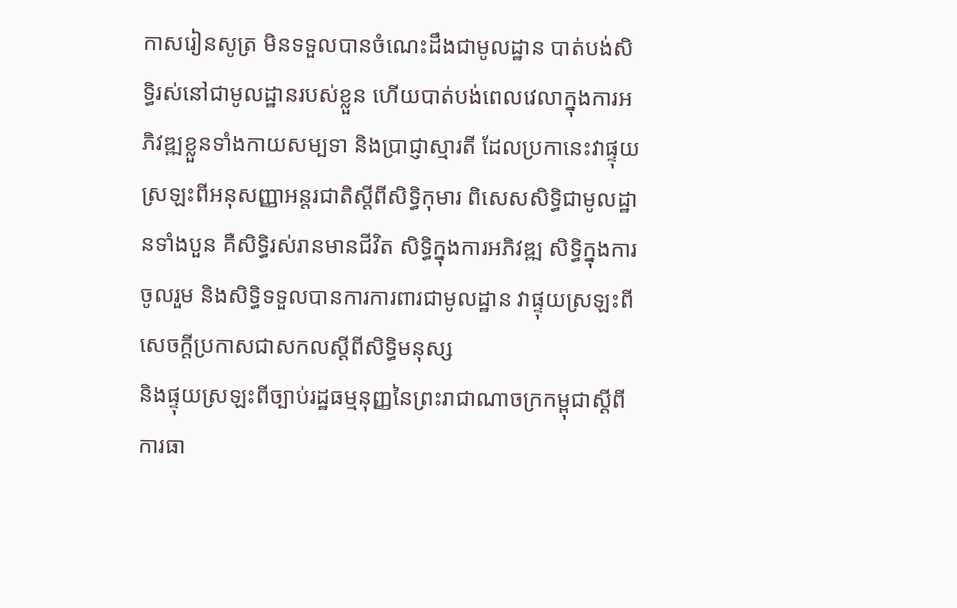កាសរៀនសូត្រ មិនទទួលបានចំណេះដឹងជាមូលដ្ឋាន បាត់បង់សិទ្ធិរស់នៅជាមូលដ្ឋានរបស់ខ្លួន ហើយបាត់បង់ពេលវេលាក្នុងការអភិវឌ្ឍខ្លួនទាំងកាយសម្បទា និងប្រាជ្ញាស្មារតី ដែលប្រកានេះវាផ្ទុយស្រឡះពីអនុសញ្ញាអន្តរជាតិស្ដីពីសិទ្ធិកុមារ ពិសេសសិទ្ធិជាមូលដ្ឋានទាំងបួន គឺសិទ្ធិរស់រានមានជីវិត សិទ្ធិក្នុងការអភិវឌ្ឍ សិទ្ធិក្នុងការចូលរួម និងសិទ្ធិទទួលបានការការពារជាមូលដ្ឋាន វាផ្ទុយស្រឡះពីសេចក្ដីប្រកាសជាសកលស្ដីពីសិទ្ធិមនុស្ស
និងផ្ទុយស្រឡះពីច្បាប់រដ្ឋធម្មនុញ្ញនៃព្រះរាជាណាចក្រកម្ពុជាស្ដីពីការធា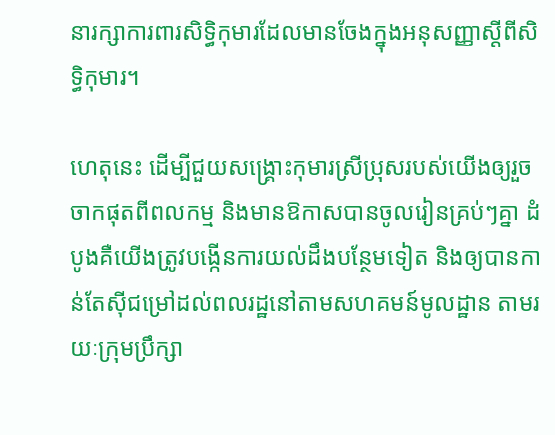នារក្សាការពារសិទ្ធិកុមារដែលមានចែងក្នុងអនុសញ្ញាស្ដីពីសិទ្ធិកុមារ។

ហេតុនេះ ដើម្បីជួយសង្គ្រោះកុមារស្រីប្រុសរបស់យើងឲ្យរួចចាកផុតពីពលកម្ម និងមានឱកាសបានចូលរៀនគ្រប់ៗគ្នា ដំបូងគឺយើងត្រូវបង្កើនការយល់ដឹងបន្ថែមទៀត និងឲ្យបានកាន់តែស៊ីជម្រៅដល់ពលរដ្ឋនៅតាមសហគមន៍មូលដ្ឋាន តាមរយៈក្រុមប្រឹក្សា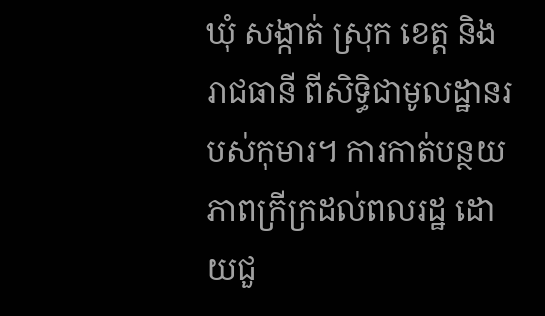ឃុំ សង្កាត់ ស្រុក ខេត្ត និងរាជធានី ពីសិទ្ធិជាមូលដ្ឋានរបស់កុមារ។ ការកាត់បន្ថយភាពក្រីក្រដល់ពលរដ្ឋ ដោយជួ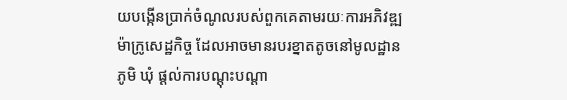យបង្កើនប្រាក់ចំណូលរបស់ពួកគេតាមរយៈការអភិវឌ្ឍម៉ាក្រូសេដ្ឋកិច្ច ដែលអាចមានរបរខ្នាតតូចនៅមូលដ្ឋានភូមិ ឃុំ ផ្ដល់ការបណ្ដុះបណ្ដា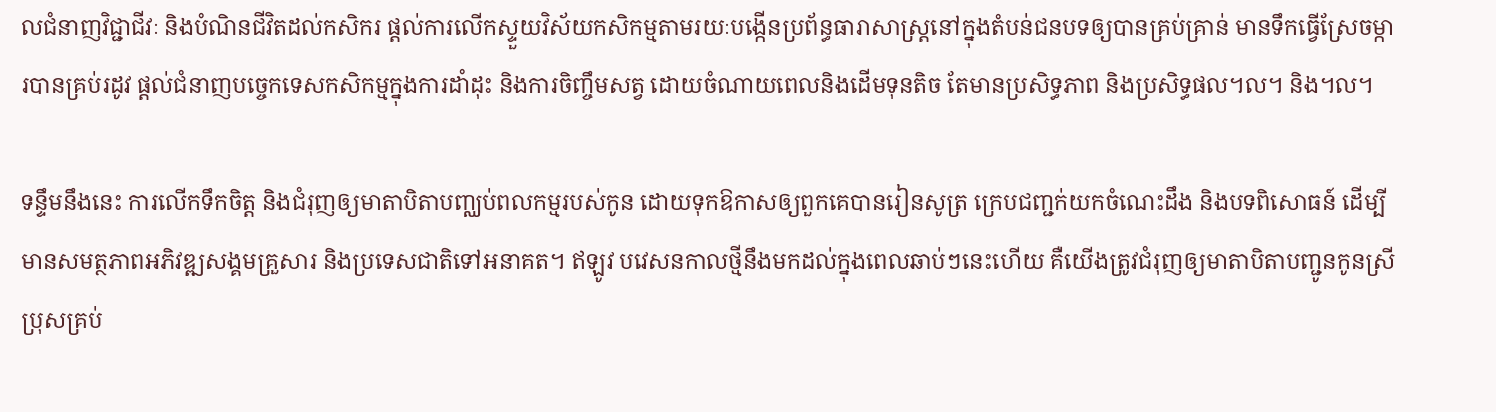លជំនាញវិជ្ជាជីវៈ និងបំណិនជីវិតដល់កសិករ ផ្ដល់ការលើកស្ទួយវិស័យកសិកម្មតាមរយៈបង្កើនប្រព័ន្ធធារាសាស្ត្រនៅក្នុងតំបន់ជនបទឲ្យបានគ្រប់គ្រាន់ មានទឹកធ្វើស្រែចម្ការបានគ្រប់រដូវ ផ្ដល់ជំនាញបច្ចេកទេសកសិកម្មក្នុងការដាំដុះ និងការចិញ្ចឹមសត្វ ដោយចំណាយពេលនិងដើមទុនតិច តែមានប្រសិទ្ធភាព និងប្រសិទ្ធផល។ល។ និង។ល។

ទន្ទឹមនឹងនេះ ការលើកទឹកចិត្ត និងជំរុញឲ្យមាតាបិតាបញ្ឈប់ពលកម្មរបស់កូន ដោយទុកឱកាសឲ្យពួកគេបានរៀនសូត្រ ក្រេបជញ្ជក់យកចំណេះដឹង និងបទពិសោធន៍ ដើម្បីមានសមត្ថភាពអភិវឌ្ឍសង្គមគ្រួសារ និងប្រទេសជាតិទៅអនាគត។ ឥឡូវ បវេសនកាលថ្មីនឹងមកដល់ក្នុងពេលឆាប់ៗនេះហើយ គឺយើងត្រូវជំរុញឲ្យមាតាបិតាបញ្ជូនកូនស្រីប្រុសគ្រប់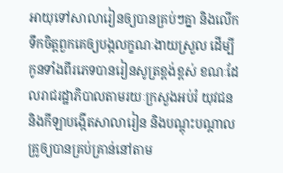អាយុទៅសាលារៀនឲ្យបានគ្រប់ៗគ្នា និងលើកទឹកចិត្តពួកគេឲ្យបង្កលក្ខណៈងាយស្រួល ដើម្បីកូនទាំងពីរភេទបានរៀនសូត្រខ្ពង់ខ្ពស់ ខណៈដែលរាជរដ្ឋាភិបាលតាមរយៈក្រសួងអប់រំ យុវជន និងកីឡាបង្កើតសាលារៀន និងបណ្ដុះបណ្ដាលគ្រូឲ្យបានគ្រប់គ្រាន់នៅតាម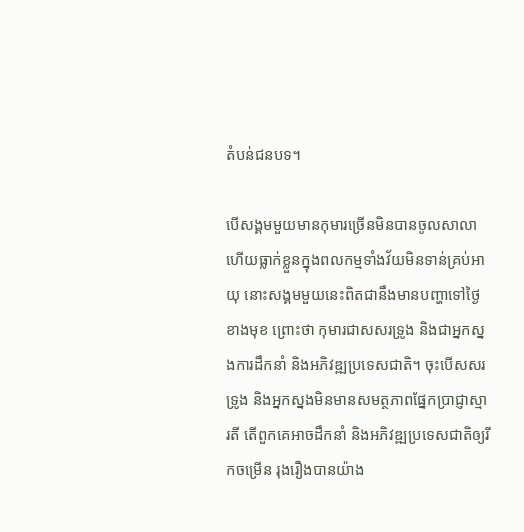តំបន់ជនបទ។

បើសង្គមមួយមានកុមារច្រើនមិនបានចូលសាលា ហើយធ្លាក់ខ្លួនក្នុងពលកម្មទាំងវ័យមិនទាន់គ្រប់អាយុ នោះសង្គមមួយនេះពិតជានឹងមានបញ្ហាទៅថ្ងៃខាងមុខ ព្រោះថា កុមារជាសសរទ្រូង និងជាអ្នកស្នងការដឹកនាំ និងអភិវឌ្ឍប្រទេសជាតិ។ ចុះបើសសរទ្រូង និងអ្នកស្នងមិនមានសមត្ថភាពផ្នែកប្រាជ្ញាស្មារតី តើពួកគេអាចដឹកនាំ និងអភិវឌ្ឍប្រទេសជាតិឲ្យរីកចម្រើន រុងរឿងបានយ៉ាង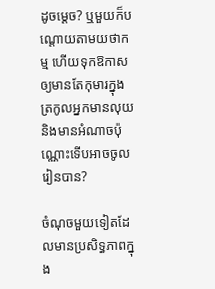ដូចម្ដេច? ឬមួយក៏បណ្ដោយតាមយថាកម្ម ហើយទុកឱកាសឲ្យមានតែកុមារក្នុងត្រកូលអ្នកមានលុយ និងមានអំណាចប៉ុណ្ណោះទើបអាចចូលរៀនបាន?

ចំណុចមួយទៀតដែលមានប្រសិទ្ធភាពក្នុង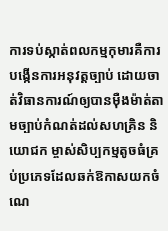ការទប់ស្កាត់ពលកម្មកុមារគឺការបង្កើនការអនុវត្តច្បាប់ ដោយចាត់វិធានការណ៍ឲ្យបានម៉ឺងម៉ាត់តាមច្បាប់កំណត់ដល់សហគ្រិន និយោជក ម្ចាស់សិប្បកម្មតូចធំគ្រប់ប្រភេទដែលឆក់ឱកាសយកចំណេ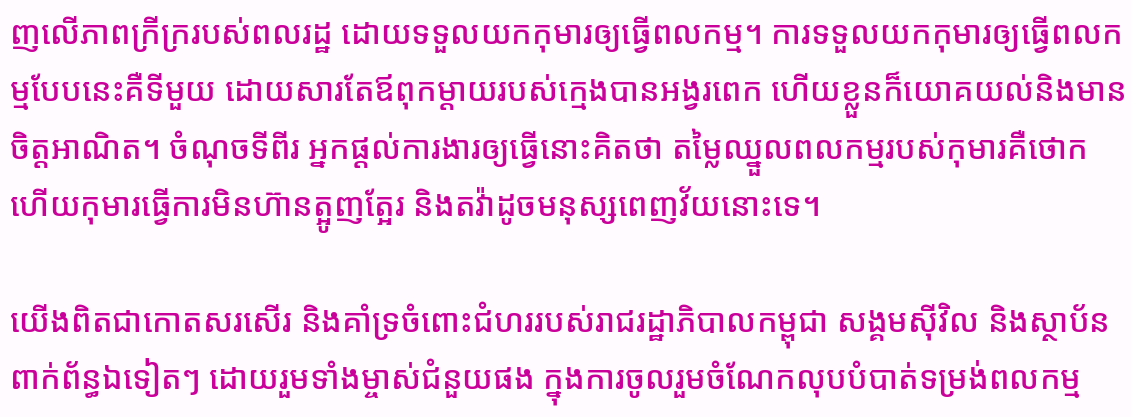ញលើភាពក្រីក្ររបស់ពលរដ្ឋ ដោយទទួលយកកុមារឲ្យធ្វើពលកម្ម។ ការទទួលយកកុមារឲ្យធ្វើពលកម្មបែបនេះគឺទីមួយ ដោយសារតែឪពុកម្ដាយរបស់ក្មេងបានអង្វរពេក ហើយខ្លួនក៏យោគយល់និងមានចិត្តអាណិត។ ចំណុចទីពីរ អ្នកផ្ដល់ការងារឲ្យធ្វើនោះគិតថា តម្លៃឈ្នួលពលកម្មរបស់កុមារគឺថោក ហើយកុមារធ្វើការមិនហ៊ានត្អូញត្អែរ និងតវ៉ាដូចមនុស្សពេញវ័យនោះទេ។

យើងពិតជាកោតសរសើរ និងគាំទ្រចំពោះជំហររបស់រាជរដ្ឋាភិបាលកម្ពុជា សង្គមស៊ីវិល និងស្ថាប័នពាក់ព័ន្ធឯទៀតៗ ដោយរួមទាំងម្ចាស់ជំនួយផង ក្នុងការចូលរួមចំណែកលុបបំបាត់ទម្រង់ពលកម្ម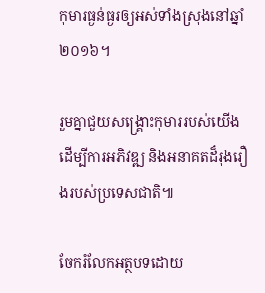កុមារធ្ងន់ធ្ងរឲ្យអស់ទាំងស្រុងនៅឆ្នាំ ២០១៦។

រួមគ្នាជួយសង្គ្រោះកុមាររបស់យើង ដើម្បីការអភិវឌ្ឍ និងអនាគតដ៏រុងរឿងរបស់ប្រទេសជាតិ៕

ចែករំលែកអត្ថបទដោយ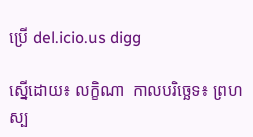ប្រើ del.icio.us digg

ស្នើដោយ៖ លក្ខិណា  កាលបរិច្ឆេទ៖ ព្រហស្ប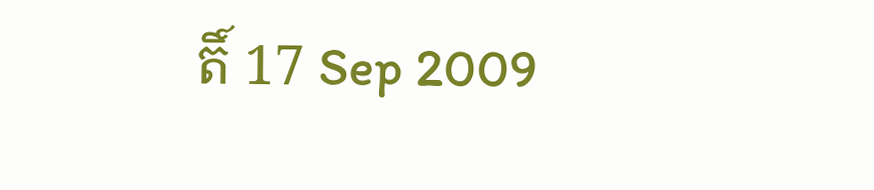តិ៍ 17 Sep 2009